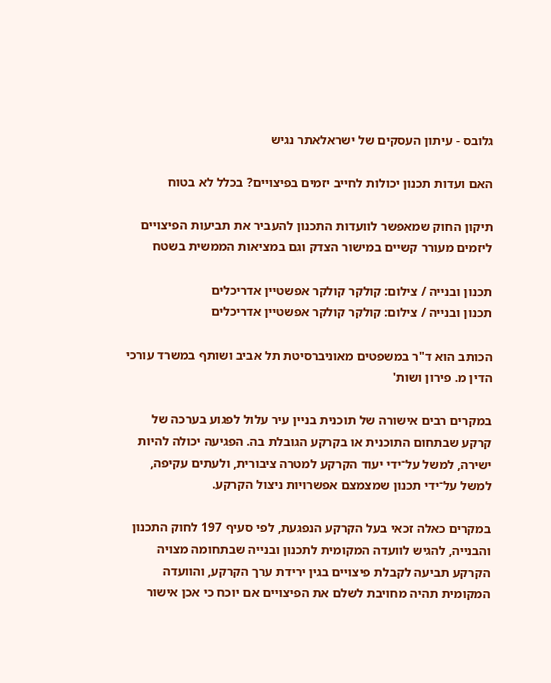גלובס - עיתון העסקים של ישראלאתר נגיש

האם ועדות תכנון יכולות לחייב יזמים בפיצויים? בכלל לא בטוח

תיקון החוק שמאפשר לוועדות התכנון להעביר את תביעות הפיצויים ליזמים מעורר קשיים במישור הצדק וגם במציאות הממשית בשטח

תכנון ובנייה / צילום: קולקר קולקר אפשטיין אדריכלים
תכנון ובנייה / צילום: קולקר קולקר אפשטיין אדריכלים

הכותב הוא ד"ר במשפטים מאוניברסיטת תל אביב ושותף במשרד עורכי הדין מ. פירון ושות'

במקרים רבים אישורה של תוכנית בניין עיר עלול לפגוע בערכה של קרקע שבתחום התוכנית או בקרקע הגובלת בה. הפגיעה יכולה להיות ישירה, למשל על־ידי יעוד הקרקע למטרה ציבורית, ולעתים עקיפה, למשל על־ידי תכנון שמצמצם אפשרויות ניצול הקרקע.

במקרים כאלה זכאי בעל הקרקע הנפגעת, לפי סעיף 197 לחוק התכנון והבנייה, להגיש לוועדה המקומית לתכנון ובנייה שבתחומה מצויה הקרקע תביעה לקבלת פיצויים בגין ירידת ערך הקרקע, והוועדה המקומית תהיה מחויבת לשלם את הפיצויים אם יוכח כי אכן אישור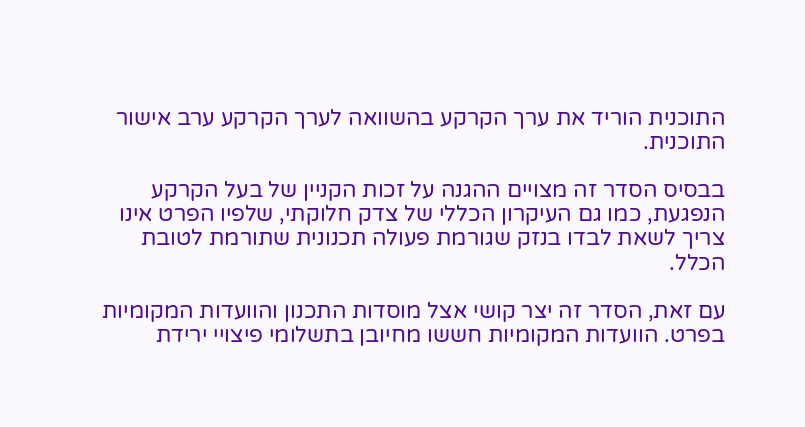התוכנית הוריד את ערך הקרקע בהשוואה לערך הקרקע ערב אישור התוכנית.

בבסיס הסדר זה מצויים ההגנה על זכות הקניין של בעל הקרקע הנפגעת, כמו גם העיקרון הכללי של צדק חלוקתי, שלפיו הפרט אינו צריך לשאת לבדו בנזק שגורמת פעולה תכנונית שתורמת לטובת הכלל.

עם זאת, הסדר זה יצר קושי אצל מוסדות התכנון והוועדות המקומיות בפרט. הוועדות המקומיות חששו מחיובן בתשלומי פיצויי ירידת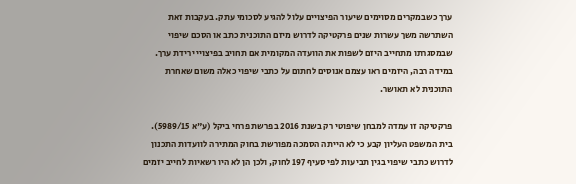ערך כשבמקרים מסוימים שיעור הפיצויים עלול להגיע לסכומי עתק. בעקבות זאת השתרשה משך עשרות שנים פרקטיקה לדרוש מיזם התוכנית כתב או הסכם שיפוי שבמסגרתו מתחייב היזם לשפות את הוועדה המקומית אם תחויב בפיצויי ירידת ערך. במידה רבה, היזמים ראו עצמם אנוסים לחתום על כתבי שיפוי כאלה משום שאחרת התוכנית לא תאושר.

פרקטיקה זו עמדה למבחן שיפוטי רק בשנת 2016 בפרשת פרחי ביקל (ע"א 5989/15). בית המשפט העליון קבע כי לא הייתה הסמכה מפורשת בחוק המתירה לוועדות התכנון לדרוש כתבי שיפוי בגין תביעות לפי סעיף 197 לחוק, ולכן הן לא היו רשאיות לחייב יזמים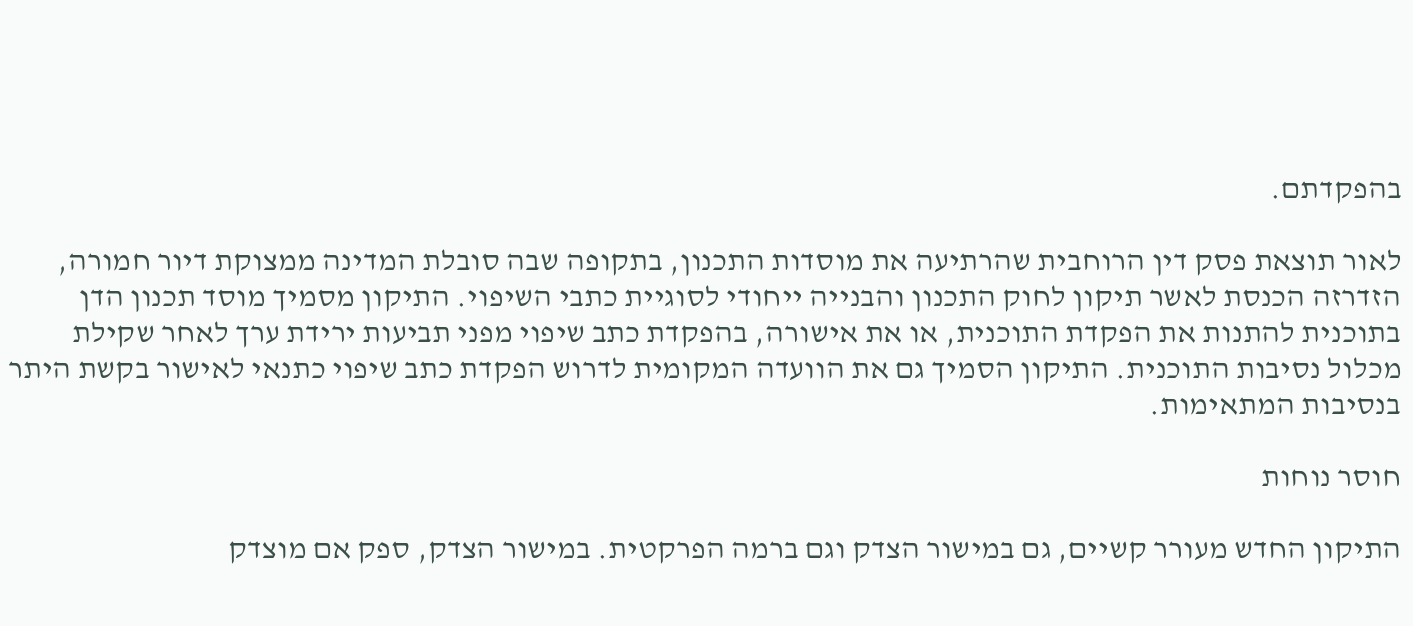בהפקדתם.

לאור תוצאת פסק דין הרוחבית שהרתיעה את מוסדות התכנון, בתקופה שבה סובלת המדינה ממצוקת דיור חמורה, הזדרזה הכנסת לאשר תיקון לחוק התכנון והבנייה ייחודי לסוגיית כתבי השיפוי. התיקון מסמיך מוסד תכנון הדן בתוכנית להתנות את הפקדת התוכנית, או את אישורה, בהפקדת כתב שיפוי מפני תביעות ירידת ערך לאחר שקילת מכלול נסיבות התוכנית. התיקון הסמיך גם את הוועדה המקומית לדרוש הפקדת כתב שיפוי כתנאי לאישור בקשת היתר בנסיבות המתאימות.

חוסר נוחות

התיקון החדש מעורר קשיים, גם במישור הצדק וגם ברמה הפרקטית. במישור הצדק, ספק אם מוצדק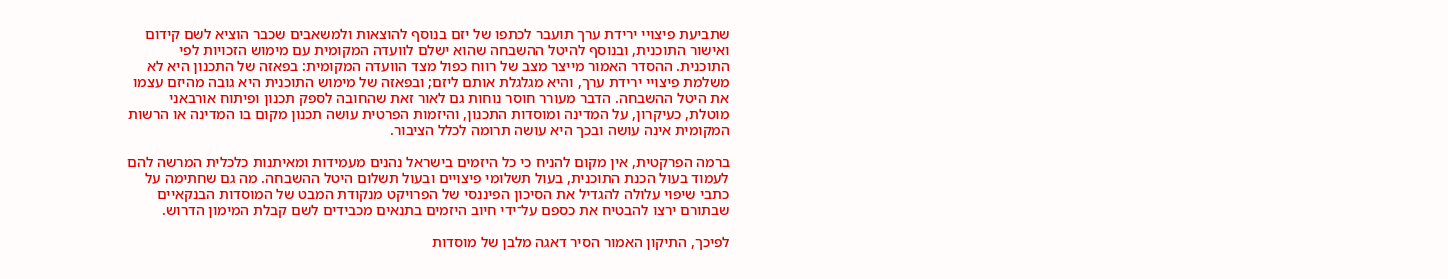שתביעת פיצויי ירידת ערך תועבר לכתפו של יזם בנוסף להוצאות ולמשאבים שכבר הוציא לשם קידום ואישור התוכנית, ובנוסף להיטל ההשבחה שהוא ישלם לוועדה המקומית עם מימוש הזכויות לפי התוכנית. ההסדר האמור מייצר מצב של רווח כפול מצד הוועדה המקומית: בפאזה של התכנון היא לא משלמת פיצויי ירידת ערך, והיא מגלגלת אותם ליזם; ובפאזה של מימוש התוכנית היא גובה מהיזם עצמו את היטל ההשבחה. הדבר מעורר חוסר נוחות גם לאור זאת שהחובה לספק תכנון ופיתוח אורבאני מוטלת, כעיקרון, על המדינה ומוסדות התכנון, והיזמות הפרטית עושה תכנון מקום בו המדינה או הרשות המקומית אינה עושה ובכך היא עושה תרומה לכלל הציבור.

ברמה הפרקטית, אין מקום להניח כי כל היזמים בישראל נהנים מעמידות ומאיתנות כלכלית המרשה להם לעמוד בעול הכנת התוכנית, בעול תשלומי פיצויים ובעול תשלום היטל ההשבחה. מה גם שחתימה על כתבי שיפוי עלולה להגדיל את הסיכון הפיננסי של הפרויקט מנקודת המבט של המוסדות הבנקאיים שבתורם ירצו להבטיח את כספם על־ידי חיוב היזמים בתנאים מכבידים לשם קבלת המימון הדרוש.

לפיכך, התיקון האמור הסיר דאגה מלבן של מוסדות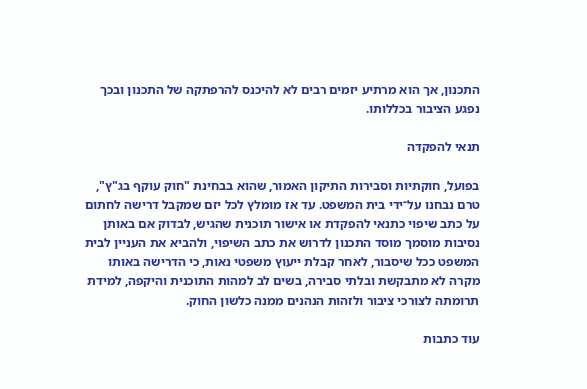התכנון, אך הוא מרתיע יזמים רבים לא להיכנס להרפתקה של התכנון ובכך נפגע הציבור בכללותו.

תנאי להפקדה

בפועל, חוקתיות וסבירות התיקון האמור, שהוא בבחינת "חוק עוקף בג"ץ", טרם נבחנו על־ידי בית המשפט. עד אז מומלץ לכל יזם שמקבל דרישה לחתום על כתב שיפוי כתנאי להפקדת או אישור תוכנית שהגיש, לבדוק אם באותן נסיבות מוסמך מוסד התכנון לדרוש את כתב השיפוי, ולהביא את העניין לבית המשפט ככל שיסבור, לאחר קבלת ייעוץ משפטי נאות, כי הדרישה באותו מקרה לא מתבקשת ובלתי סבירה, בשים לב למהות התוכנית והיקפה, למידת תרומתה לצורכי ציבור ולזהות הנהנים ממנה כלשון החוק.

עוד כתבות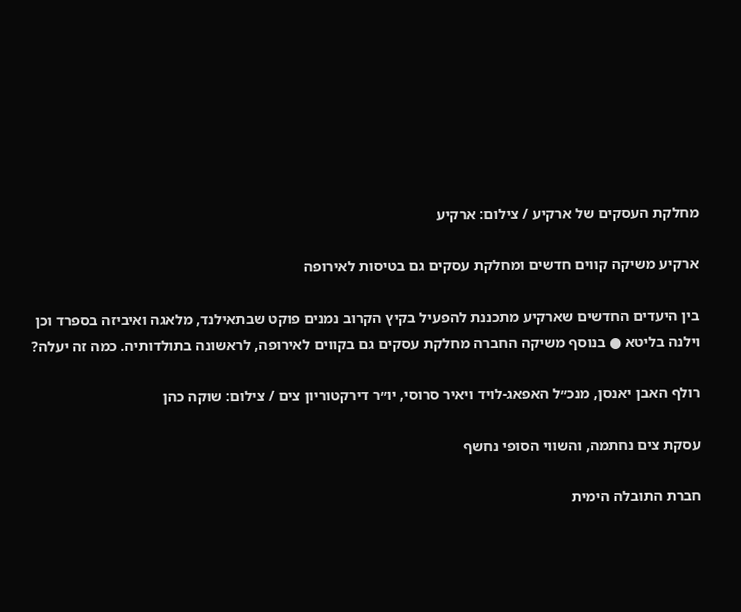מחלקת העסקים של ארקיע / צילום: ארקיע

ארקיע משיקה קווים חדשים ומחלקת עסקים גם בטיסות לאירופה

בין היעדים החדשים שארקיע מתכננת להפעיל בקיץ הקרוב נמנים פוקט שבתאילנד, מלאגה ואיביזה בספרד וכן וילנה בליטא ● בנוסף משיקה החברה מחלקת עסקים גם בקווים לאירופה, לראשונה בתולדותיה. כמה זה יעלה?

רולף האבן יאנסן, מנכ״ל האפאג-לויד ויאיר סרוסי, יו״ר דירקטוריון צים / צילום: שוקה כהן

עסקת צים נחתמה, והשווי הסופי נחשף

חברת התובלה הימית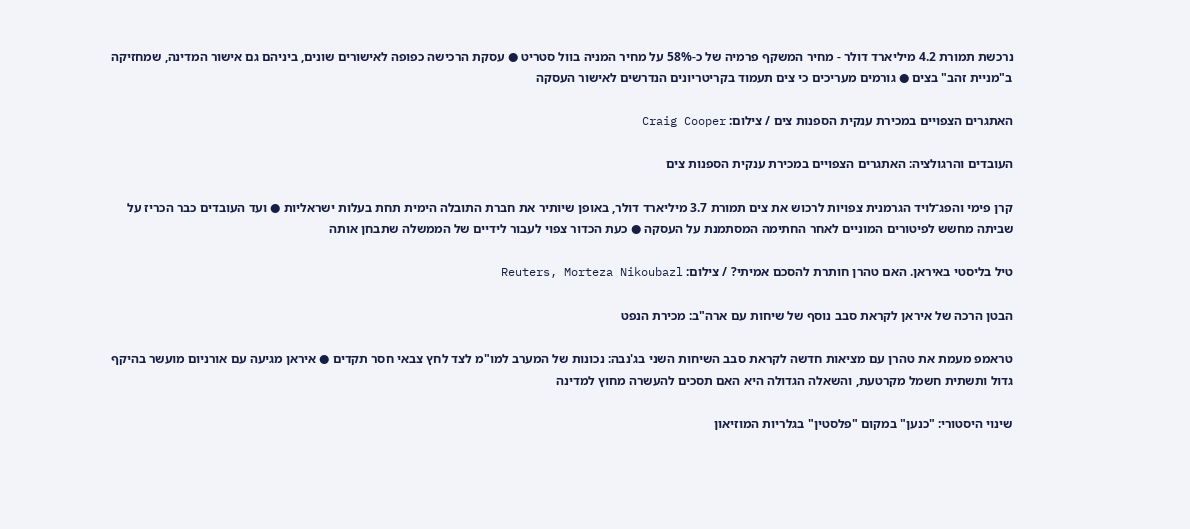נרכשת תמורת 4.2 מיליארד דולר - מחיר המשקף פרמיה של כ-58% על מחיר המניה בוול סטריט ● עסקת הרכישה כפופה לאישורים שונים, ביניהם גם אישור המדינה, שמחזיקה ב"מניית זהב" בצים ● גורמים מעריכים כי צים תעמוד בקריטריונים הנדרשים לאישור העסקה

האתגרים הצפויים במכירת ענקית הספנות צים / צילום: Craig Cooper

העובדים והרגולציה: האתגרים הצפויים במכירת ענקית הספנות צים

קרן פימי והפג־לויד הגרמנית צפויות לרכוש את צים תמורת 3.7 מיליארד דולר, באופן שיותיר את חברת התובלה הימית תחת בעלות ישראליות ● ועד העובדים כבר הכריז על שביתה מחשש לפיטורים המוניים לאחר החתימה המסתמנת על העסקה ● כעת הכדור צפוי לעבור לידיים של הממשלה שתבחן אותה

טיל בליסטי באיראן. האם טהרן חותרת להסכם אמיתי? / צילום: Reuters, Morteza Nikoubazl

הבטן הרכה של איראן לקראת סבב נוסף של שיחות עם ארה"ב: מכירת הנפט

טראמפ מעמת את טהרן עם מציאות חדשה לקראת סבב השיחות השני בג'נבה: נכונות של המערב למו"מ לצד לחץ צבאי חסר תקדים ● איראן מגיעה עם אורניום מועשר בהיקף גדול ותשתית חשמל מקרטעת, והשאלה הגדולה היא האם תסכים להעשרה מחוץ למדינה

שינוי היסטורי: "כנען" במקום "פלסטין" בגלריות המוזיאון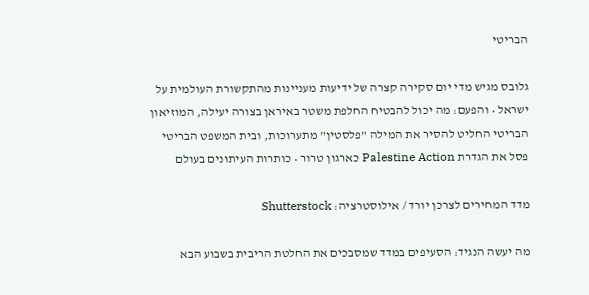הבריטי

גלובס מגיש מדי יום סקירה קצרה של ידיעות מעניינות מהתקשורת העולמית על ישראל • והפעם: מה יכול להבטיח החלפת משטר באיראן בצורה יעילה, המוזיאון הבריטי החליט להסיר את המילה "פלסטין" מתערוכות, ובית המשפט הבריטי פסל את הגדרת Palestine Action כארגון טרור • כותרות העיתונים בעולם

מדד המחירים לצרכן יורד / אילוסטרציה: Shutterstock

מה יעשה הנגיד: הסעיפים במדד שמסבכים את החלטת הריבית בשבוע הבא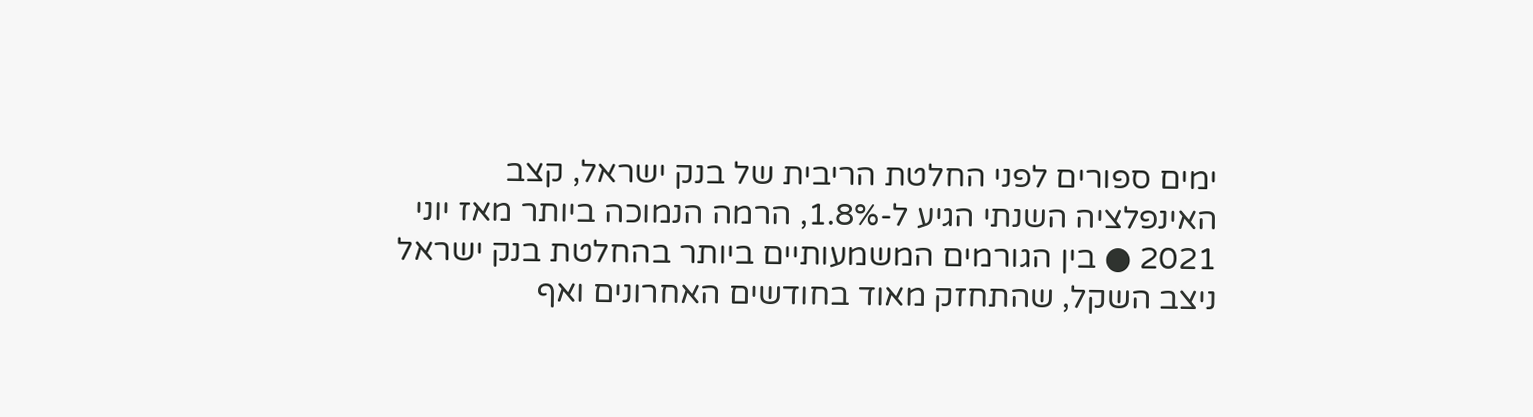ימים ספורים לפני החלטת הריבית של בנק ישראל, קצב האינפלציה השנתי הגיע ל-1.8%, הרמה הנמוכה ביותר מאז יוני 2021 ● בין הגורמים המשמעותיים ביותר בהחלטת בנק ישראל ניצב השקל, שהתחזק מאוד בחודשים האחרונים ואף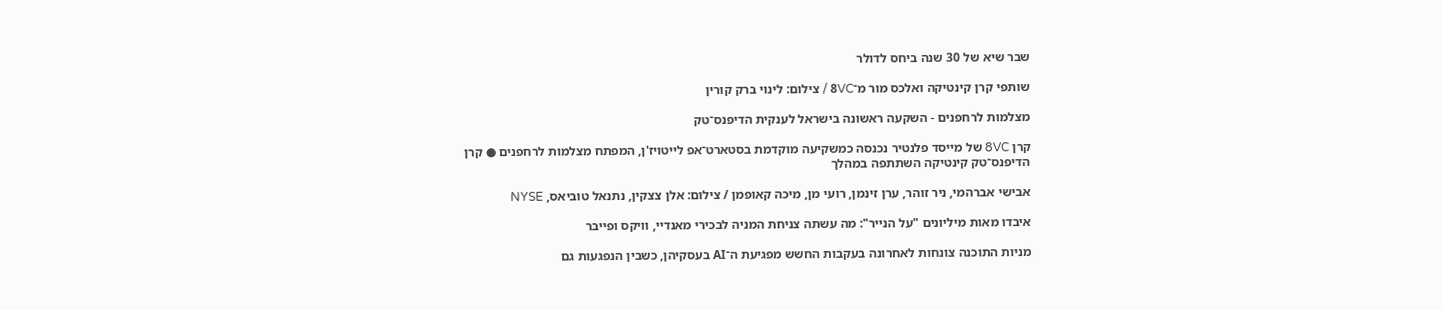שבר שיא של 30 שנה ביחס לדולר

שותפי קרן קינטיקה ואלכס מור מ־8VC / צילום: לינוי ברק קורין

מצלמות לרחפנים - השקעה ראשונה בישראל לענקית הדיפנס־טק

קרן 8VC של מייסד פלנטיר נכנסה כמשקיעה מוקדמת בסטארט־אפ לייטויז'ן, המפתח מצלמות לרחפנים ● קרן הדיפנס־טק קינטיקה השתתפה במהלך

אבישי אברהמי, ניר זוהר, ערן זינמן, רועי מן, מיכה קאופמן / צילום: אלן צצקין, נתנאל טוביאס, NYSE

איבדו מאות מיליונים "על הנייר": מה עשתה צניחת המניה לבכירי מאנדיי, וויקס ופייבר

מניות התוכנה צונחות לאחרונה בעקבות החשש מפגיעת ה־AI בעסקיהן, כשבין הנפגעות גם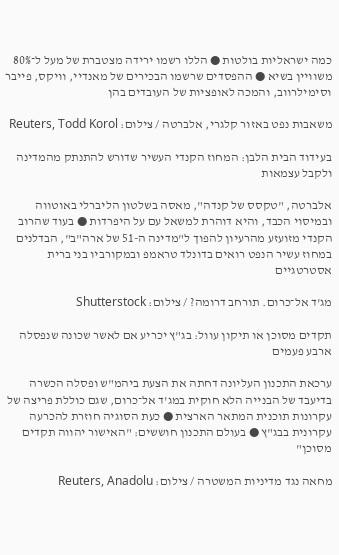כמה ישראליות בולטות ● הללו רשמו ירידה מצטברת של מעל ל־80% משוויין בשיא ● ההפסדים שרשמו הבכירים של מאנדיי, וויקס, פייבר וסימילרווב, והמכה לאופציות של העובדים בהן

משאבות נפט באזור קלגרי, אלברטה / צילום: Reuters, Todd Korol

בעידוד הבית הלבן: המחוז הקנדי העשיר שדורש להתנתק מהמדינה ולקבל עצמאות

אלברטה, "טקסס של קנדה", מאסה בשלטון הליברלי באוטווה ובמיסוי הכבד, והיא דוהרת למשאל עם על היפרדות ● בעוד שהרוב הקנדי מזועזע מהרעיון להפוך ל"מדינה ה-51 של ארה"ב", הבדלנים במחוז עשיר הנפט רואים בדונלד טראמפ ובמקורביו בני ברית אסטרטגיים

מג'ד אל־כרום. תורחב דרומה? / צילום: Shutterstock

תקדים מסוכן או תיקון עוול: בג"ץ יכריע אם לאשר שכונה שנפסלה ארבע פעמים

ערכאת התכנון העליונה דחתה את הצעת ביהמ"ש ופסלה הכשרה בדיעבד של הבנייה הלא חוקית במג'ד אל־כרום, שגם כוללת פריצה של עקרונות תוכנית המתאר הארצית ● כעת הסוגיה חוזרת להכרעה עקרונית בבג"ץ ● בעולם התכנון חוששים: "האישור יהווה תקדים מסוכן"

מחאה נגד מדיניות המשטרה / צילום: Reuters, Anadolu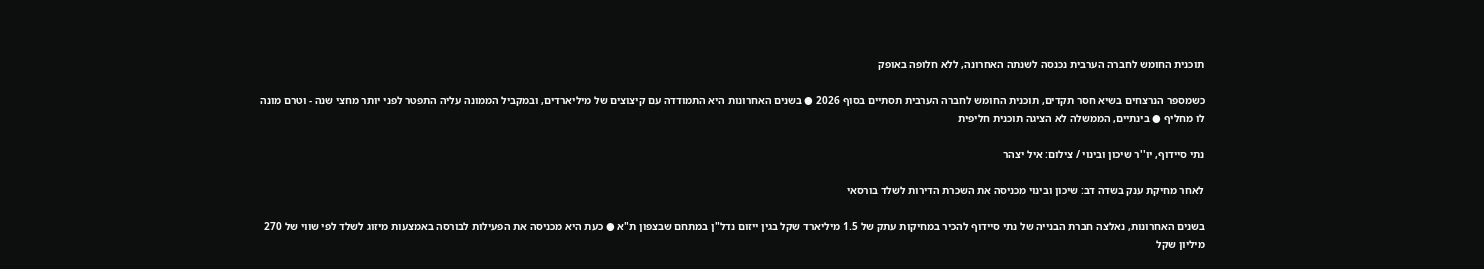תוכנית החומש לחברה הערבית נכנסה לשנתה האחרונה, ללא חלופה באופק

כשמספר הנרצחים בשיא חסר תקדים, תוכנית החומש לחברה הערבית תסתיים בסוף 2026 ● בשנים האחרונות היא התמודדה עם קיצוצים של מיליארדים, ובמקביל הממונה עליה התפטר לפני יותר מחצי שנה - וטרם מונה לו מחליף ● בינתיים, הממשלה לא הציגה תוכנית חליפית

נתי סיידוף, יו''ר שיכון ובינוי / צילום: איל יצהר

לאחר מחיקת ענק בשדה דב: שיכון ובינוי מכניסה את השכרת הדירות לשלד בורסאי

בשנים האחרונות, נאלצה חברת הבנייה של נתי סיידוף להכיר במחיקות עתק של 1.5 מיליארד שקל בגין ייזום נדל"ן במתחם שבצפון ת"א ● כעת היא מכניסה את הפעילות לבורסה באמצעות מיזוג לשלד לפי שווי של 270 מיליון שקל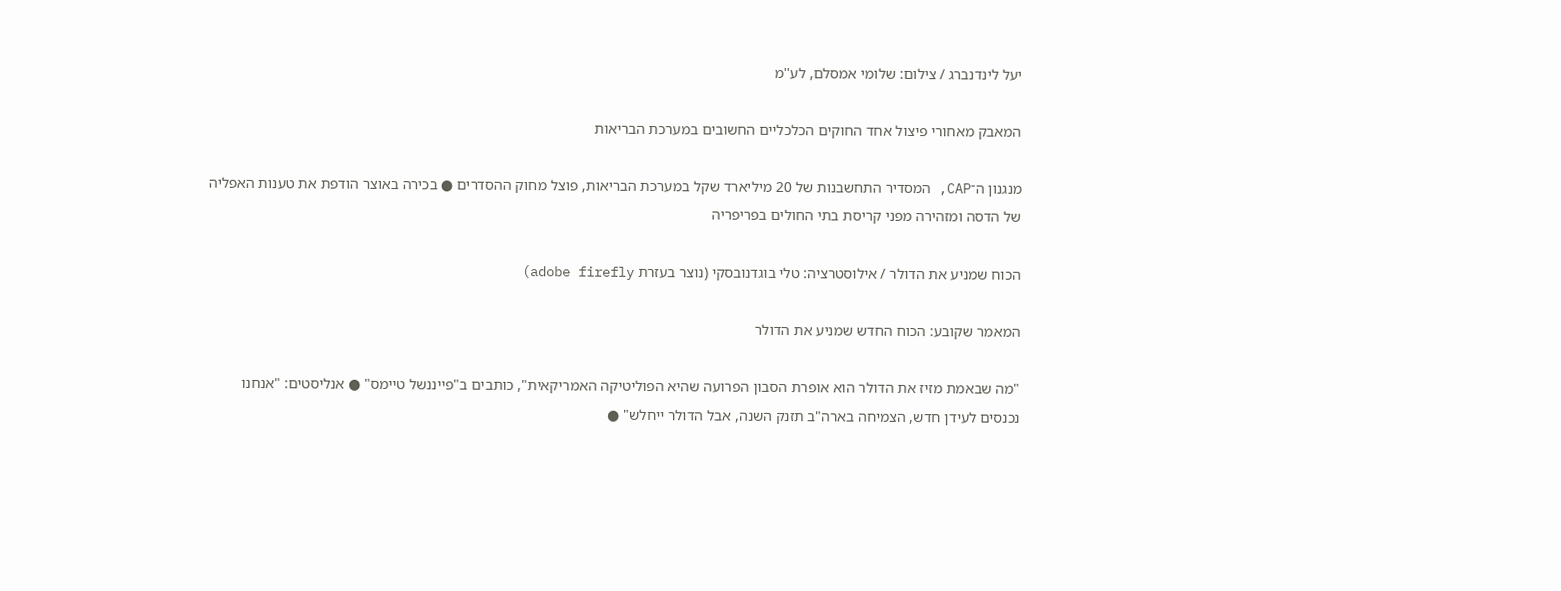יעל לינדנברג / צילום: שלומי אמסלם, לע''מ

המאבק מאחורי פיצול אחד החוקים הכלכליים החשובים במערכת הבריאות

מנגנון ה־CAP, המסדיר התחשבנות של 20 מיליארד שקל במערכת הבריאות, פוצל מחוק ההסדרים ● בכירה באוצר הודפת את טענות האפליה של הדסה ומזהירה מפני קריסת בתי החולים בפריפריה

הכוח שמניע את הדולר / אילוסטרציה: טלי בוגדנובסקי (נוצר בעזרת adobe firefly)

המאמר שקובע: הכוח החדש שמניע את הדולר

"מה שבאמת מזיז את הדולר הוא אופרת הסבון הפרועה שהיא הפוליטיקה האמריקאית", כותבים ב"פייננשל טיימס" ● אנליסטים: "אנחנו נכנסים לעידן חדש, הצמיחה בארה"ב תזנק השנה, אבל הדולר ייחלש" ●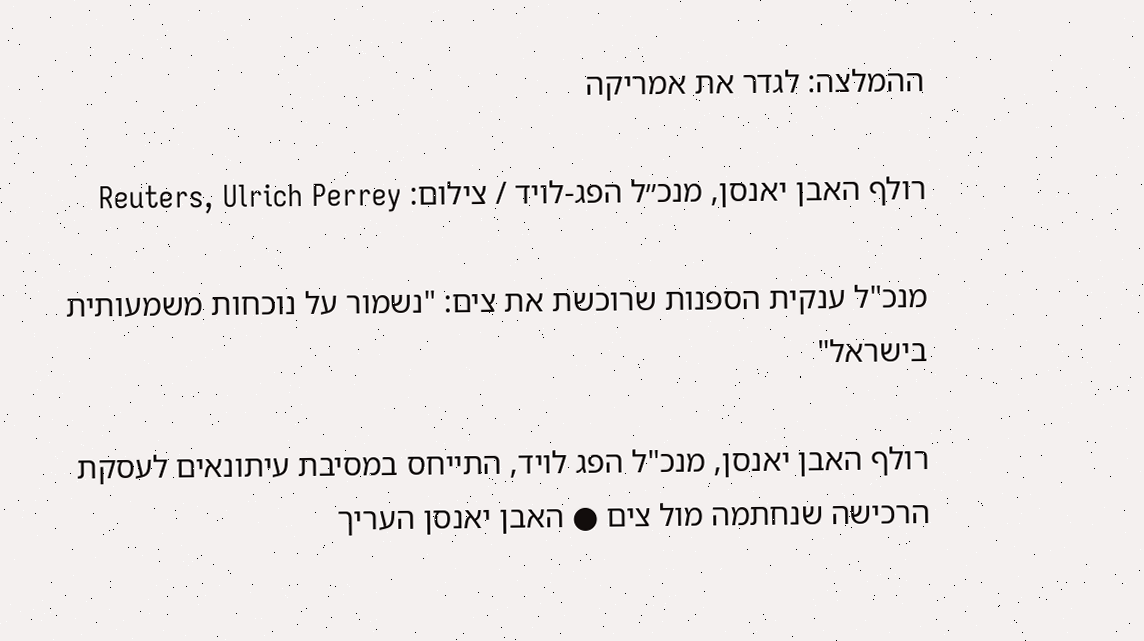ההמלצה: לגדר את אמריקה

רולף האבן יאנסן, מנכ״ל הפג-לויד / צילום: Reuters, Ulrich Perrey

מנכ"ל ענקית הספנות שרוכשת את צים: "נשמור על נוכחות משמעותית בישראל"

רולף האבן יאנסן, מנכ"ל הפג לויד, התייחס במסיבת עיתונאים לעסקת הרכישה שנחתמה מול צים ● האבן יאנסן העריך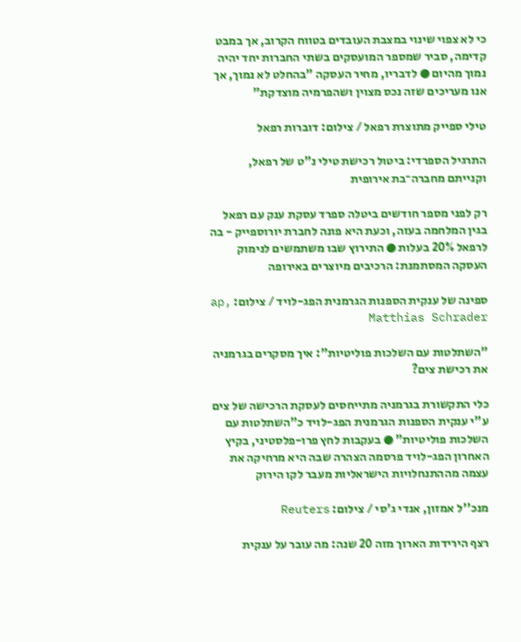כי לא צפוי שינוי במצבת העובדים בטווח הקרוב, אך במבט קדימה, סביר שמספר המועסקים בשתי החברות יחד יהיה נמוך מהיום ● לדבריו, מחיר העסקה "בהחלט לא נמוך, אך אנו מעריכים שזה נכס מצוין ושהפרמיה מוצדקת"

טילי ספייק מתוצרת רפאל / צילום: דוברות רפאל

התרגיל הספרדי: ביטול רכישת טילי נ"ט של רפאל, וקנייתם מחברה־בת אירופית

רק לפני מספר חודשים ביטלה ספרד עסקת ענק עם רפאל בגין המלחמה בעזה, וכעת היא פונה לחברת יורוספייק - בה לרפאל 20% בעלות ● התירוץ שבו משתמשים לנימוק העסקה המסתמנת: הרכיבים מיוצרים באירופה

ספינה של ענקית הספנות הגרמנית הפג-לויד / צילום: ap, Matthias Schrader

"השתלטות עם השלכות פוליטיות": איך מסקרים בגרמניה את רכישת צים?

כלי התקשורת בגרמניה מתייחסים לעסקת הרכישה של צים ע"י ענקית הספנות הגרמנית הפג-לויד כ"השתלטות עם השלכות פוליטיות" ● בעקבות לחץ פרו-פלסטיני, בקיץ האחרון הפג-לויד פרסמה הצהרה שבה היא מרחיקה את עצמה מההתנחלויות הישראליות מעבר לקו הירוק

מנכ''ל אמזון, אנדי ג'סי / צילום: Reuters

רצף הירידות הארוך מזה 20 שנה: מה עובר על ענקית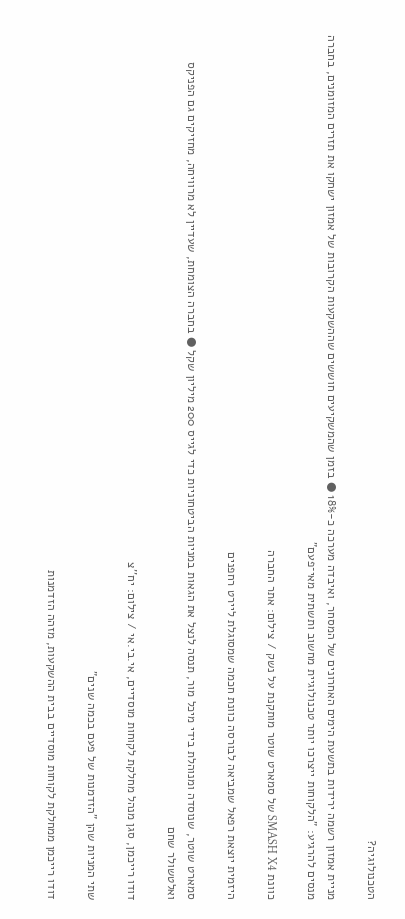הטכנולוגיה?

מניית אמזון רשמה ירידות בתשעת הימים האחרונים של המסחר, ואיבדה מערכה כ-18% ● בזמן שהמשקיעים חוששים שההשקעות הקרובות של אמזון ישחקו את תזרים המזומנים, בחברה מנסים להרגיע: "הלקוחות ייצרכו יותר טכנולוגיית מחשוב ותשתית מאי־פעם"

כוונת SMASH X4 של סמארט שוטר מותקנת על נשק / צילום: אתר החברה

היזמית יוצאת רפאל שמביאה לבורסה כוונת חכמה שמסוגלת ליירט רחפנים

סמארט שוטר, שנוסדה ומנוהלת בידי מיכל מור, תנסה לנצל את הגאות במניות הביטחוניות כדי לגייס 200 מיליון שקל ● בחברה הצומחת, שעדיין לא מרוויחה, מחזיקים גם הפניקס ואלטשולר שחם

דודו רייכמן, סגן מנהל מחלקת לקוחות מוסדיים, אי.בי.אי / צילום: יח''צ

שתי המניות שהן "הזדמנות של פעם בכמה שנים"

דודו רייכמן ממחלקת לקוחות מוסדיים בבית ההשקעות, מזהה הזדמנות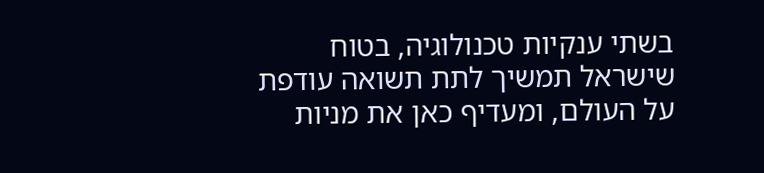בשתי ענקיות טכנולוגיה, בטוח שישראל תמשיך לתת תשואה עודפת על העולם, ומעדיף כאן את מניות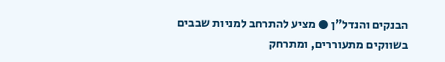הבנקים והנדל"ן ● מציע להתרחב למניות שבבים בשווקים מתעוררים, ומתרחק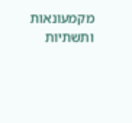מקמעונאות ותשתיות